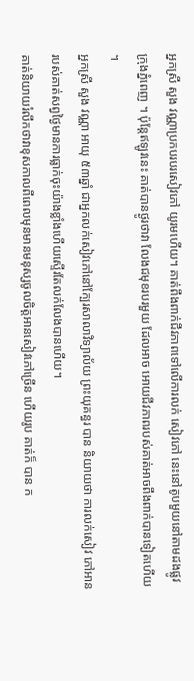អ្នកស្រី សួង វណ្ណាប្រកបរបរសៀវភៅ យូរមហើយ។ គាត់ពឹងពាក់ជីវភាពទៅលើការលក់ សៀវភៅ នេះនៅតូបមួយនៅតាមដងផ្លូវក្រុងភ្នំពេញ ។ ប៉ុន្តែឥឡូវនេះ គាត់បានថ្ងូរថាវា លែងជមុខរបរមួយ ដែលអាច អោយជីវភាពរបស់គាត់អាចពឹងពាក់បានទៀតហើយ ។
អ្នកស្រី សួង វណ្ណា អាយុ ៥៣ឆ្នាំ ជាអ្នកលក់សៀវភៅនៅក្បែរសាលាវិទ្យាល័យ ព្រះយុគន្ធរ បាន និយាយថា ការលក់សៀវ ភៅអានរបស់គាត់សព្វថ្ងៃមានការធ្លាក់ចុះយ៉ាងខ្លាំងហើយស្ទើរតែលក់លែងបានហើយ។
គាត់និយាយរំលឹកថាវាខុសកាលពីពេលមុនមានមនុស្សចូលចិត្តអានសៀវភៅច្រើន ហើយរូប គាត់ក៏ បាន ក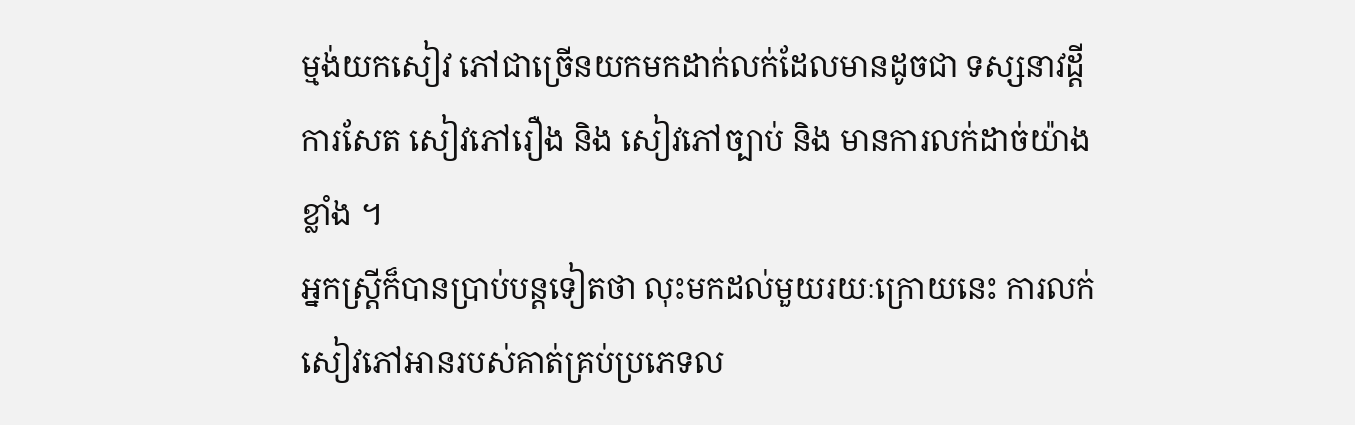ម្មង់យកសៀវ ភៅជាច្រើនយកមកដាក់លក់ដែលមានដូចជា ទស្សនាវដ្តី ការសែត សៀវភៅរឿង និង សៀវភៅច្បាប់ និង មានការលក់ដាច់យ៉ាង ខ្លាំង ។
អ្នកស្ត្រីក៏បានប្រាប់បន្តទៀតថា លុះមកដល់មួយរយៈក្រោយនេះ ការលក់សៀវភៅអានរបស់គាត់គ្រប់ប្រភេទល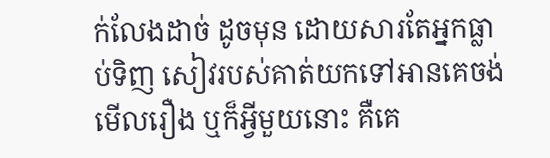ក់លែងដាច់ ដូចមុន ដោយសារតែអ្នកធ្លាប់ទិញ សៀវរបស់គាត់យកទៅអានគេចង់មើលរឿង ឬក៏អ្វីមួយនោះ គឺគេ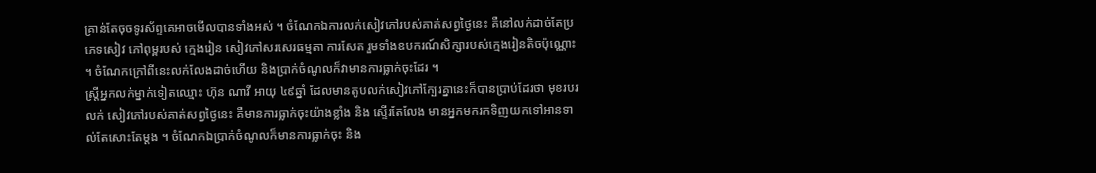គ្រាន់តែចុចទូរស័ព្ទគេអាចមើលបានទាំងអស់ ។ ចំណែកឯការលក់សៀវភៅរបស់គាត់សព្វថ្ងៃនេះ គឺនៅលក់ដាច់តែប្រភេទសៀវ ភៅពុម្ពរបស់ ក្មេងរៀន សៀវភៅសរសេរធម្មតា ការសែត រួមទាំងឧបករណ៍សិក្សារបស់ក្មេងរៀនតិចប៉ុណ្ណោះ ។ ចំណែកក្រៅពីនេះលក់លែងដាច់ហើយ និងប្រាក់ចំណូលក៏វាមានការធ្លាក់ចុះដែរ ។
ស្ត្រីអ្នកលក់ម្នាក់ទៀតឈ្មោះ ហ៊ុន ណាវី អាយុ ៤៩ឆ្នាំ ដែលមានតូបលក់សៀវភៅក្បែរគ្នានេះក៏បានប្រាប់ដែរថា មុខរបរលក់ សៀវភៅរបស់គាត់សព្វថ្ងៃនេះ គឺមានការធ្លាក់ចុះយ៉ាងខ្លាំង និង ស្ទើរតែលែង មានអ្នកមករកទិញយកទៅអានទាល់តែសោះតែម្តង ។ ចំណែកឯប្រាក់ចំណូលក៏មានការធ្លាក់ចុះ និង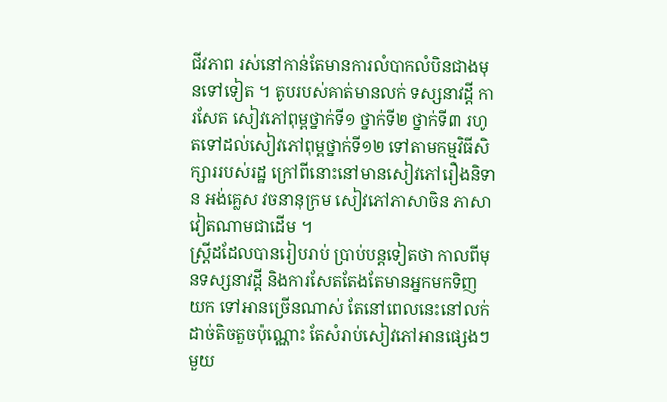ជីវភាព រស់នៅកាន់តែមានការលំបាកលំបិនជាងមុនទៅទៀត ។ តូបរបស់គាត់មានលក់ ទស្សនាវដ្តី ការសែត សៀវភៅពុម្ពថ្នាក់ទី១ ថ្នាក់ទី២ ថ្នាក់ទី៣ រហូតទៅដល់សៀវភៅពុម្ពថ្នាក់ទី១២ ទៅតាមកម្មវិធីសិក្សាររបស់រដ្ឋ ក្រៅពីនោះនៅមានសៀវភៅរឿងនិទាន អង់គ្លេស វចនានុក្រម សៀវភៅភាសាចិន ភាសាវៀតណាមជាដើម ។
ស្ត្រីដដែលបានរៀបរាប់ ប្រាប់បន្តទៀតថា កាលពីមុនទស្សនាវដ្តី និងការសែតតែងតែមានអ្នកមកទិញ យក ទៅអានច្រើនណាស់ តែនៅពេលនេះនៅលក់ដាច់តិចតួចប៉ុណ្ណោះ តែសំរាប់សៀវភៅអានផ្សេងៗមួយ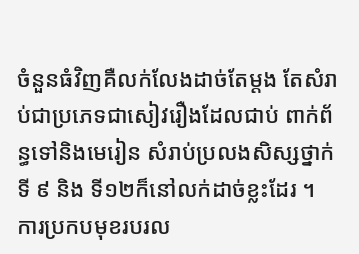ចំនួនធំវិញគឺលក់លែងដាច់តែម្តង តែសំរាប់ជាប្រភេទជាសៀវរឿងដែលជាប់ ពាក់ព័ន្ធទៅនិងមេរៀន សំរាប់ប្រលងសិស្សថ្នាក់ទី ៩ និង ទី១២ក៏នៅលក់ដាច់ខ្លះដែរ ។
ការប្រកបមុខរបរល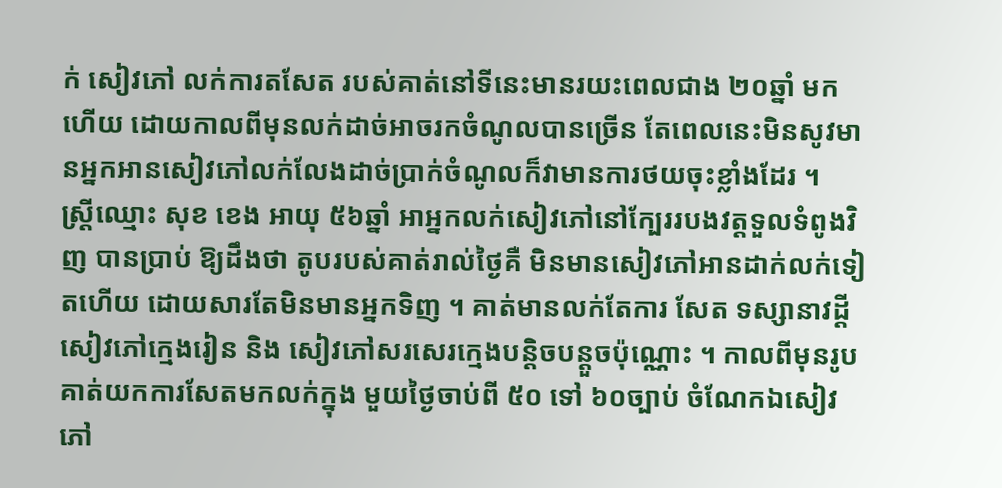ក់ សៀវភៅ លក់ការតសែត របស់គាត់នៅទីនេះមានរយះពេលជាង ២០ឆ្នាំ មកហើយ ដោយកាលពីមុនលក់ដាច់អាចរកចំណូលបានច្រើន តែពេលនេះមិនសូវមានអ្នកអានសៀវភៅលក់លែងដាច់ប្រាក់ចំណូលក៏វាមានការថយចុះខ្លាំងដែរ ។
ស្ត្រីឈ្មោះ សុខ ខេង អាយុ ៥៦ឆ្នាំ អាអ្នកលក់សៀវភៅនៅក្បែររបងវត្តទួលទំពូងវិញ បានប្រាប់ ឱ្យដឹងថា តូបរបស់គាត់រាល់ថ្ងៃគឺ មិនមានសៀវភៅអានដាក់លក់ទៀតហើយ ដោយសារតែមិនមានអ្នកទិញ ។ គាត់មានលក់តែការ សែត ទស្សានាវដ្ដី សៀវភៅក្មេងរៀន និង សៀវភៅសរសេរក្មេងបន្តិចបន្តួចប៉ុណ្ណោះ ។ កាលពីមុនរូបគាត់យកការសែតមកលក់ក្នុង មួយថ្ងៃចាប់ពី ៥០ ទៅ ៦០ច្បាប់ ចំណែកឯសៀវភៅ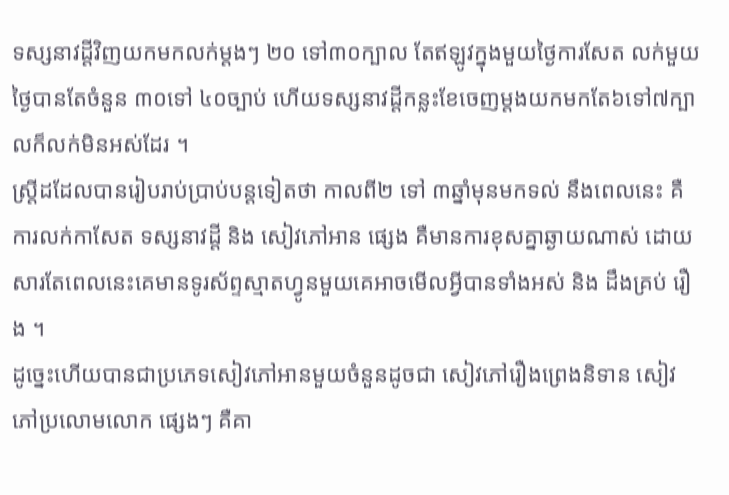ទស្សនាវដ្តីវិញយកមកលក់ម្តងៗ ២០ ទៅ៣០ក្បាល តែឥឡូវក្នុងមួយថ្ងៃការសែត លក់មួយថ្ងៃបានតែចំនួន ៣០ទៅ ៤០ច្បាប់ ហើយទស្សនាវដ្តីកន្លះខែចេញម្តងយកមកតែ៦ទៅ៧ក្បាលក៏លក់មិនអស់ដែរ ។
ស្ត្រីដដែលបានរៀបរាប់ប្រាប់បន្តទៀតថា កាលពី២ ទៅ ៣ឆ្នាំមុនមកទល់ នឹងពេលនេះ គឺការលក់កាសែត ទស្សនាវដ្តី និង សៀវភៅអាន ផ្សេង គឺមានការខុសគ្នាឆ្ងាយណាស់ ដោយសារតែពេលនេះគេមានទូរស័ព្ទស្មាតហ្វូនមួយគេអាចមើលអ្វីបានទាំងអស់ និង ដឹងគ្រប់ រឿង ។
ដូច្នេះហើយបានជាប្រភេទសៀវភៅអានមួយចំនួនដូចជា សៀវភៅរឿងព្រេងនិទាន សៀវភៅប្រលោមលោក ផ្សេងៗ គឺគា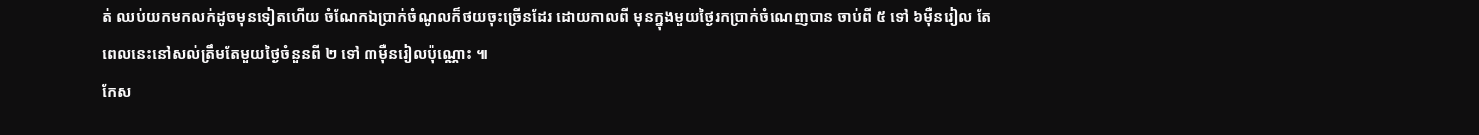ត់ ឈប់យកមកលក់ដូចមុនទៀតហើយ ចំណែកឯប្រាក់ចំណូលក៏ថយចុះច្រើនដែរ ដោយកាលពី មុនក្នុងមួយថ្ងៃរកប្រាក់ចំណេញបាន ចាប់ពី ៥ ទៅ ៦ម៉ឺនរៀល តែពេលនេះនៅសល់ត្រឹមតែមួយថ្ងៃចំនួនពី ២ ទៅ ៣ម៉ឺនរៀលប៉ុណ្ណោះ ៕
កែស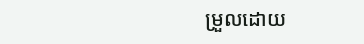ម្រួលដោយ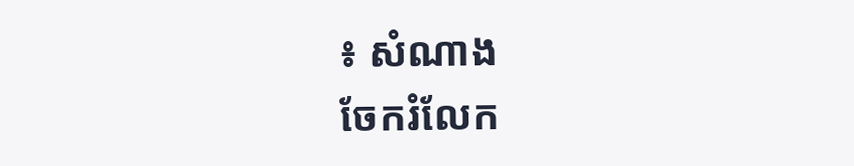៖ សំណាង
ចែករំលែក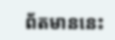ព័តមាននេះ